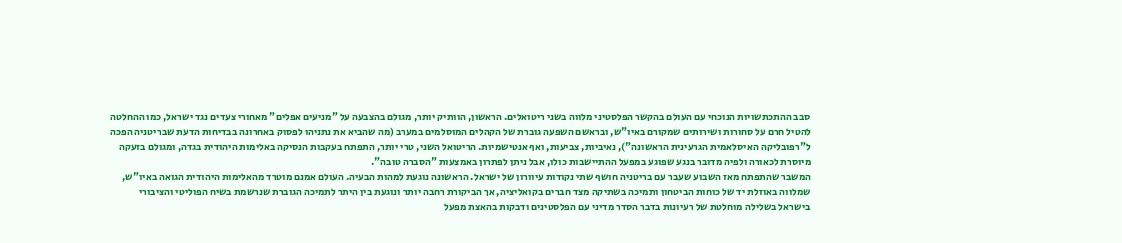סבב ההתכתשויות הנוכחי עם העולם בהקשר הפלסטיני מלווה בשני ריטואלים. הראשון, הוותיק יותר, מגולם בהצבעה על "מניעים אפלים" מאחורי צעדים נגד ישראל, כמו ההחלטה להטיל חרם על סחורות ושירותים שמקורם באיו"ש, ובראשם השפעה גוברת של הקהלים המוסלמים במערב (מה שהביא את נתניהו לפסוק באחרונה בבדיחות הדעת שבריטניה הפכה ל"רפובליקה האיסלאמית הגרעינית הראשונה"), נאיביות, צביעות, ואף אנטישמיות. הריטואל השני, טרי יותר, התפתח בעקבות הנסיקה באלימות היהודית בגדה, ומגולם בזעקה מיוסרת לכאורה ולפיה מדובר בנגע שפוגע במפעל ההתיישבות כולו, אבל ניתן לפתרון באמצעות "הסברה טובה".
המשבר שהתפתח מאז השבוע שעבר עם בריטניה חושף שתי נקודות עיוורון של ישראל. הראשונה נוגעת למהות הבעיה. העולם אמנם מוטרד מהאלימות היהודית הגואה באיו"ש, שמלווה באוזלת יד של כוחות הביטחון ותמיכה בשתיקה מצד חברים בקואליציה, אך הביקורת רחבה יותר ונוגעת בין היתר לתמיכה הגוברת שנרשמת בשיח הפוליטי והציבורי בישראל בשלילה מוחלטת של רעיונות בדבר הסדר מדיני עם הפלסטינים ודבקות בהאצת מפעל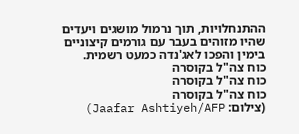ההתנחלויות, תוך נרמול מושגים ויעדים שהיו מזוהים בעבר עם גורמים קיצוניים בימין והפכו לאג'נדה כמעט רשמית.
כוח צה"ל בקוסרה
כוח צה"ל בקוסרה
כוח צה"ל בקוסרה
(צילום: Jaafar Ashtiyeh/AFP)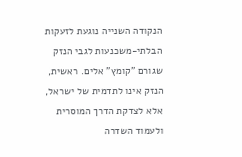הנקודה השנייה נוגעת לזעקות הבלתי-משכנעות לגבי הנזק שגורם "קומץ" אלים. ראשית, הנזק אינו לתדמית של ישראל, אלא לצדקת הדרך המוסרית ולעמוד השדרה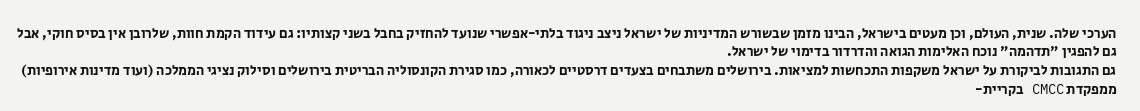הערכי שלה. שנית, העולם, וכן מעטים בישראל, הבינו מזמן שבשורש המדיניות של ישראל ניצב ניגוד בלתי-אפשרי שנועד להחזיק בחבל בשני קצותיו: גם עידוד הקמת חוות, שלרובן אין בסיס חוקי, אבל גם להפגין "תדהמה" נוכח האלימות הגואה והדרדור בדימוי של ישראל.
גם התגובות לביקורת על ישראל משקפות התכחשות למציאות. בירושלים משתבחים בצעדים דרסטיים לכאורה, כמו סגירת הקונסוליה הבריטית בירושלים וסילוק נציגי הממלכה (ועוד מדינות אירופיות) ממפקדת CMCC בקריית-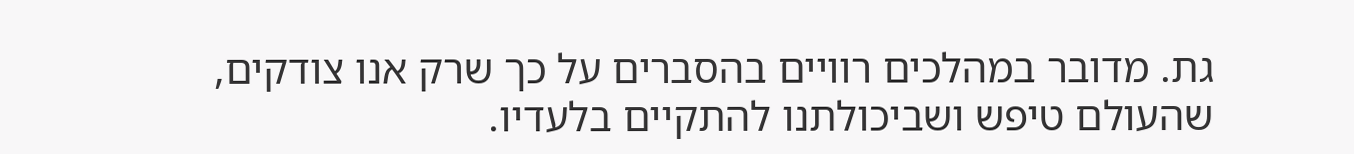גת. מדובר במהלכים רוויים בהסברים על כך שרק אנו צודקים, שהעולם טיפש ושביכולתנו להתקיים בלעדיו.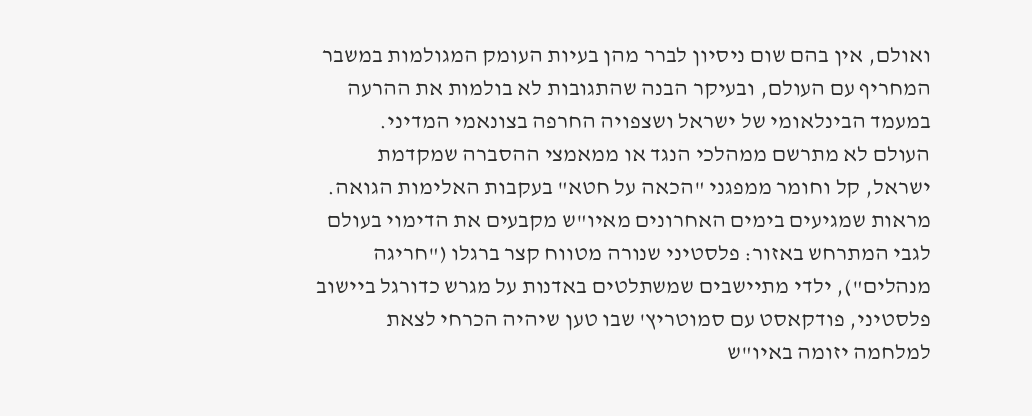ואולם, אין בהם שום ניסיון לברר מהן בעיות העומק המגולמות במשבר המחריף עם העולם, ובעיקר הבנה שהתגובות לא בולמות את ההרעה במעמד הבינלאומי של ישראל ושצפויה החרפה בצונאמי המדיני.
העולם לא מתרשם ממהלכי הנגד או ממאמצי ההסברה שמקדמת ישראל, קל וחומר ממפגני "הכאה על חטא" בעקבות האלימות הגואה. מראות שמגיעים בימים האחרונים מאיו"ש מקבעים את הדימוי בעולם לגבי המתרחש באזור: פלסטיני שנורה מטווח קצר ברגלו ("חריגה מנהלים"), ילדי מתיישבים שמשתלטים באדנות על מגרש כדורגל ביישוב פלסטיני, פודקאסט עם סמוטריץ' שבו טען שיהיה הכרחי לצאת למלחמה יזומה באיו"ש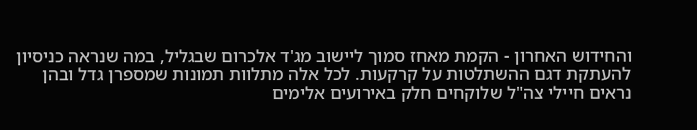והחידוש האחרון - הקמת מאחז סמוך ליישוב מג'ד אלכרום שבגליל, במה שנראה כניסיון להעתקת דגם ההשתלטות על קרקעות. לכל אלה מתלוות תמונות שמספרן גדל ובהן נראים חיילי צה"ל שלוקחים חלק באירועים אלימים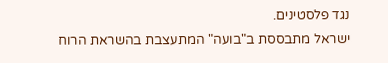נגד פלסטינים.
ישראל מתבססת ב"בועה" המתעצבת בהשראת הרוח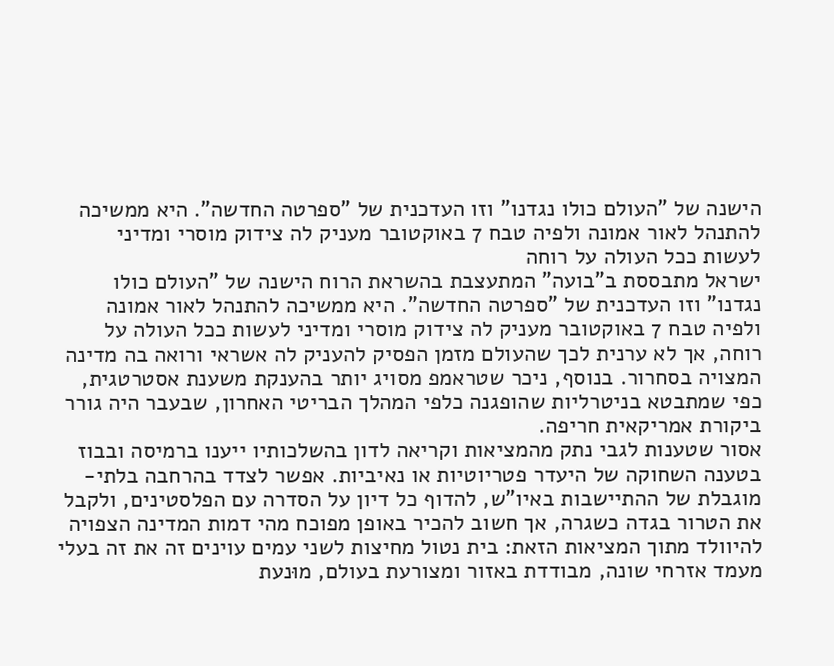הישנה של "העולם כולו נגדנו" וזו העדכנית של "ספרטה החדשה". היא ממשיכה להתנהל לאור אמונה ולפיה טבח 7 באוקטובר מעניק לה צידוק מוסרי ומדיני לעשות ככל העולה על רוחה
ישראל מתבססת ב"בועה" המתעצבת בהשראת הרוח הישנה של "העולם כולו נגדנו" וזו העדכנית של "ספרטה החדשה". היא ממשיכה להתנהל לאור אמונה ולפיה טבח 7 באוקטובר מעניק לה צידוק מוסרי ומדיני לעשות ככל העולה על רוחה, אך לא ערנית לכך שהעולם מזמן הפסיק להעניק לה אשראי ורואה בה מדינה המצויה בסחרור. בנוסף, ניכר שטראמפ מסויג יותר בהענקת משענת אסטרטגית, כפי שמתבטא בניטרליות שהופגנה כלפי המהלך הבריטי האחרון, שבעבר היה גורר ביקורת אמריקאית חריפה.
אסור שטענות לגבי נתק מהמציאות וקריאה לדון בהשלכותיו ייענו ברמיסה ובבוז בטענה השחוקה של היעדר פטריוטיות או נאיביות. אפשר לצדד בהרחבה בלתי-מוגבלת של ההתיישבות באיו"ש, להדוף כל דיון על הסדרה עם הפלסטינים, ולקבל את הטרור בגדה כשגרה, אך חשוב להכיר באופן מפוכח מהי דמות המדינה הצפויה להיוולד מתוך המציאות הזאת: בית נטול מחיצות לשני עמים עוינים זה את זה בעלי מעמד אזרחי שונה, מבודדת באזור ומצורעת בעולם, מוּנעת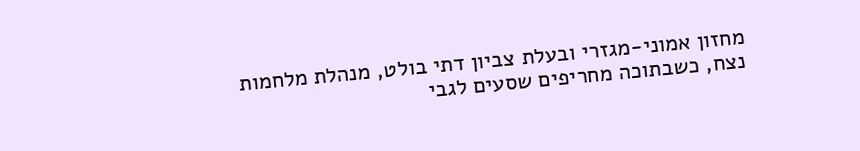מחזון אמוני-מגזרי ובעלת צביון דתי בולט, מנהלת מלחמות נצח, כשבתוכה מחריפים שסעים לגבי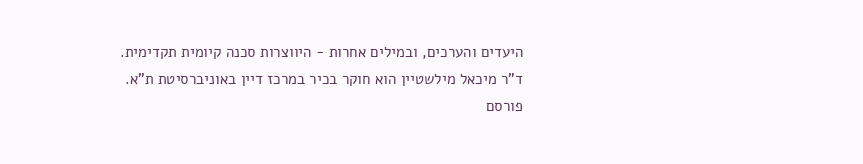היעדים והערכים, ובמילים אחרות - היווצרות סכנה קיומית תקדימית.
ד"ר מיכאל מילשטיין הוא חוקר בכיר במרכז דיין באוניברסיטת ת"א.
פורסם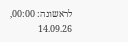לראשונה: 00:00, 14.09.26